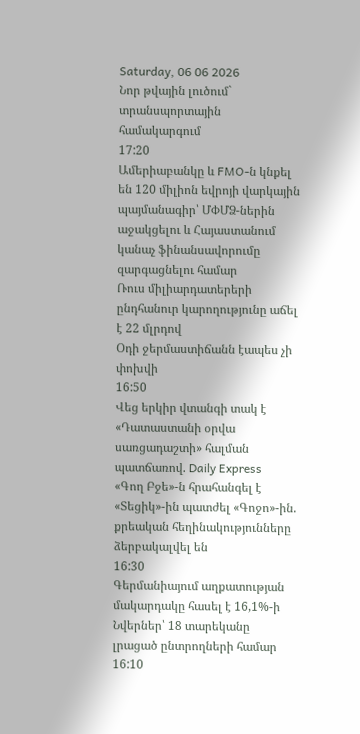Saturday, 06 06 2026
Նոր թվային լուծում` տրանսպորտային համակարգում
17:20
Ամերիաբանկը և FMO-ն կնքել են 120 միլիոն եվրոյի վարկային պայմանագիր՝ ՄՓՄՁ-ներին աջակցելու և Հայաստանում կանաչ ֆինանսավորումը զարգացնելու համար
Ռուս միլիարդատերերի ընդհանուր կարողությունը աճել է 22 մլրդով
Օդի ջերմաստիճանն էապես չի փոխվի
16:50
Վեց երկիր վտանգի տակ է «Դատաստանի օրվա սառցադաշտի» հալման պատճառով. Daily Express
«Գող Բջե»-ն հրահանգել է «Տեցիկ»-ին պատժել «Գոջո»-ին. քրեական հեղինակությունները ձերբակալվել են
16:30
Գերմանիայում աղքատության մակարդակը հասել է 16,1%-ի
Նվերներ՝ 18 տարեկանը լրացած ընտրողների համար
16:10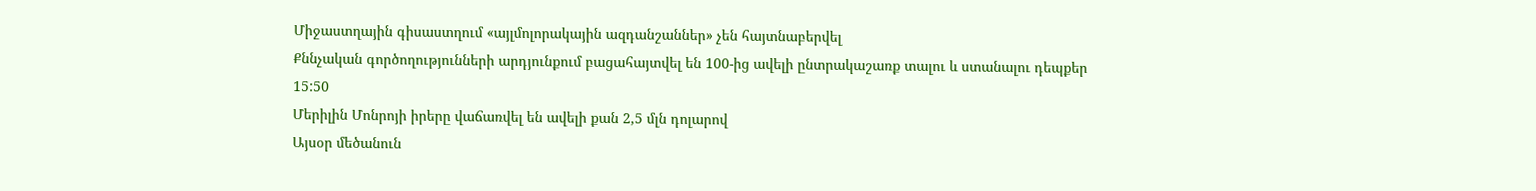Միջաստղային գիսաստղում «այլմոլորակային ազդանշաններ» չեն հայտնաբերվել
Քննչական գործողությունների արդյունքում բացահայտվել են 100-ից ավելի ընտրակաշառք տալու և ստանալու դեպքեր
15:50
Մերիլին Մոնրոյի իրերը վաճառվել են ավելի քան 2,5 մլն դոլարով
Այսօր մեծանուն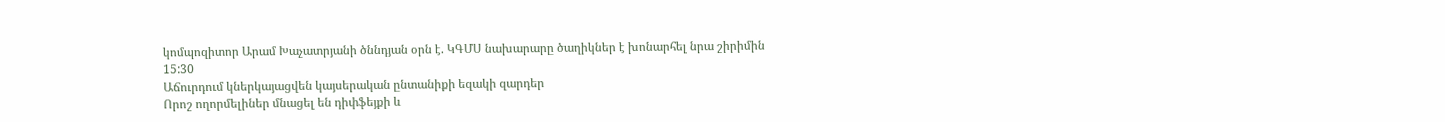կոմպոզիտոր Արամ Խաչատրյանի ծննդյան օրն է. ԿԳՄՍ նախարարը ծաղիկներ է խոնարհել նրա շիրիմին
15:30
Աճուրդում կներկայացվեն կայսերական ընտանիքի եզակի զարդեր
Որոշ ողորմելիներ մնացել են դիփֆեյքի և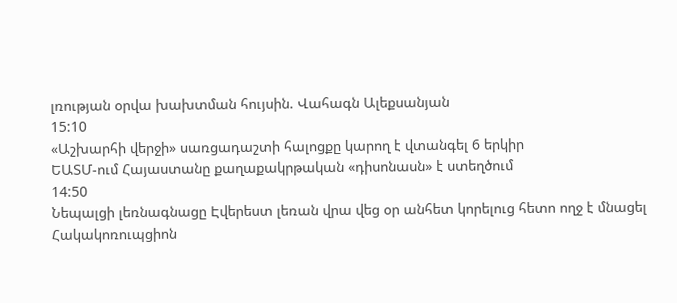լռության օրվա խախտման հույսին. Վահագն Ալեքսանյան
15:10
«Աշխարհի վերջի» սառցադաշտի հալոցքը կարող է վտանգել 6 երկիր
ԵԱՏՄ-ում Հայաստանը քաղաքակրթական «դիսոնասն» է ստեղծում
14:50
Նեպալցի լեռնագնացը Էվերեստ լեռան վրա վեց օր անհետ կորելուց հետո ողջ է մնացել
Հակակոռուպցիոն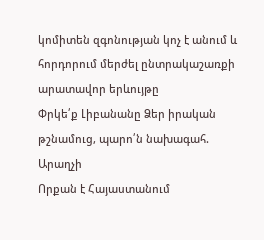կոմիտեն զգոնության կոչ է անում և հորդորում մերժել ընտրակաշառքի արատավոր երևույթը
Փրկե՛ք Լիբանանը Ձեր իրական թշնամուց, պարո՛ն նախագահ. Արաղչի
Որքան է Հայաստանում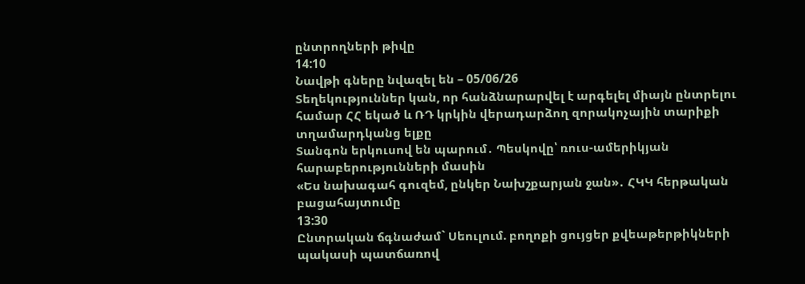ընտրողների թիվը
14:10
Նավթի գները նվազել են – 05/06/26
Տեղեկություններ կան, որ հանձնարարվել է արգելել միայն ընտրելու համար ՀՀ եկած և ՌԴ կրկին վերադարձող զորակոչային տարիքի տղամարդկանց ելքը
Տանգոն երկուսով են պարում․ Պեսկովը՝ ռուս-ամերիկյան հարաբերությունների մասին
«Ես նախագահ գուզեմ, ընկեր Նախշքարյան ջան»․ ՀԿԿ հերթական բացահայտումը
13:30
Ընտրական ճգնաժամ` Սեուլում. բողոքի ցույցեր քվեաթերթիկների պակասի պատճառով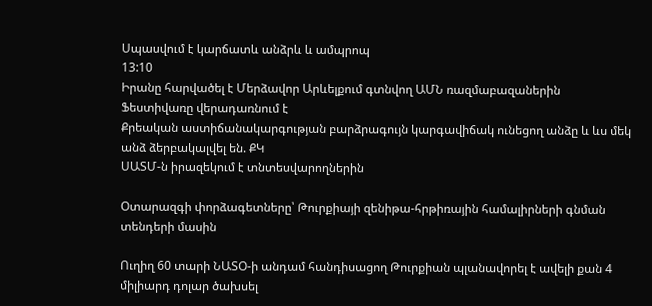Սպասվում է կարճատև անձրև և ամպրոպ
13:10
Իրանը հարվածել է Մերձավոր Արևելքում գտնվող ԱՄՆ ռազմաբազաներին
Ֆեստիվառը վերադառնում է
Քրեական աստիճանակարգության բարձրագույն կարգավիճակ ունեցող անձը և ևս մեկ անձ ձերբակալվել են. ՔԿ
ՍԱՏՄ-ն իրազեկում է տնտեսվարողներին

Օտարազգի փորձագետները՝ Թուրքիայի զենիթա-հրթիռային համալիրների գնման տենդերի մասին

Ուղիղ 60 տարի ՆԱՏՕ-ի անդամ հանդիսացող Թուրքիան պլանավորել է ավելի քան 4 միլիարդ դոլար ծախսել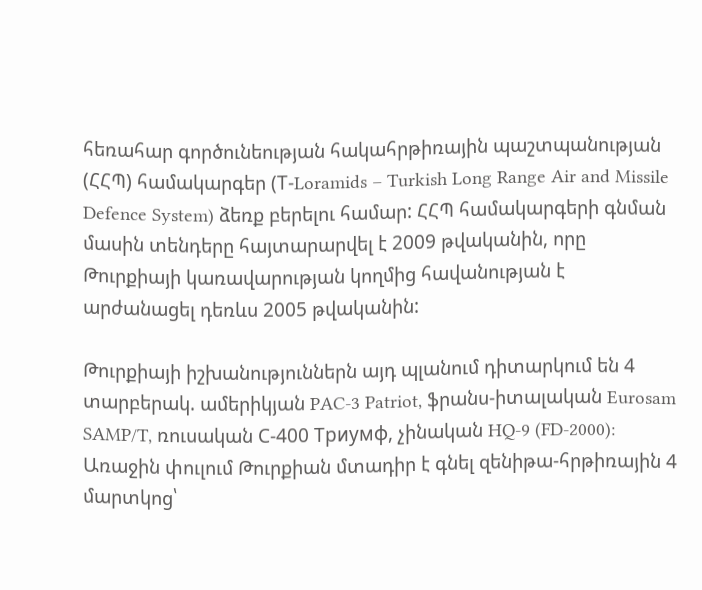հեռահար գործունեության հակահրթիռային պաշտպանության (ՀՀՊ) համակարգեր (Т-Loramids – Turkish Long Range Air and Missile Defence System) ձեռք բերելու համար: ՀՀՊ համակարգերի գնման մասին տենդերը հայտարարվել է 2009 թվականին, որը Թուրքիայի կառավարության կողմից հավանության է արժանացել դեռևս 2005 թվականին:

Թուրքիայի իշխանություններն այդ պլանում դիտարկում են 4 տարբերակ. ամերիկյան PAC-3 Patriot, ֆրանս-իտալական Eurosam SAMP/T, ռուսական С-400 Триумф, չինական HQ-9 (FD-2000): Առաջին փուլում Թուրքիան մտադիր է գնել զենիթա-հրթիռային 4 մարտկոց՝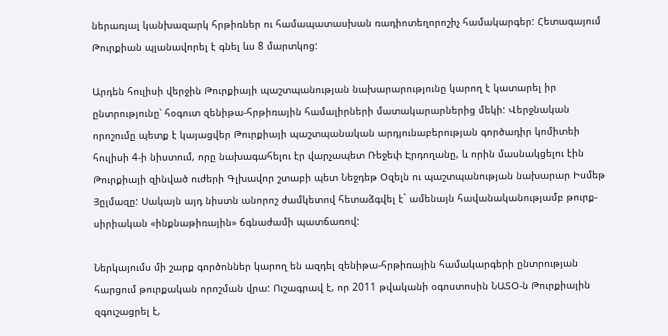ներառյալ կանխազարկ հրթիռներ ու համապատասխան ռադիոտեղորոշիչ համակարգեր: Հետագայում Թուրքիան պլանավորել է գնել ևս 8 մարտկոց:

Արդեն հուլիսի վերջին Թուրքիայի պաշտպանության նախարարությունը կարող է կատարել իր ընտրությունը՝ հօգուտ զենիթա-հրթիռային համալիրների մատակարարներից մեկի: Վերջնական որոշումը պետք է կայացվեր Թուրքիայի պաշտպանական արդյունաբերության գործադիր կոմիտեի հուլիսի 4-ի նիստում, որը նախագահելու էր վարչապետ Ռեջեփ Էրդողանը, և որին մասնակցելու էին Թուրքիայի զինված ուժերի Գլխավոր շտաբի պետ Նեջդեթ Օզելն ու պաշտպանության նախարար Իսմեթ Յըլմազը: Սակայն այդ նիստն անորոշ ժամկետով հետաձգվել է` ամենայն հավանականությամբ թուրք-սիրիական «ինքնաթիռային» ճգնաժամի պատճառով:

Ներկայումս մի շարք գործոններ կարող են ազդել զենիթա-հրթիռային համակարգերի ընտրության հարցում թուրքական որոշման վրա: Ուշագրավ է, որ 2011 թվականի օգոստոսին ՆԱՏՕ-ն Թուրքիային զգուշացրել է,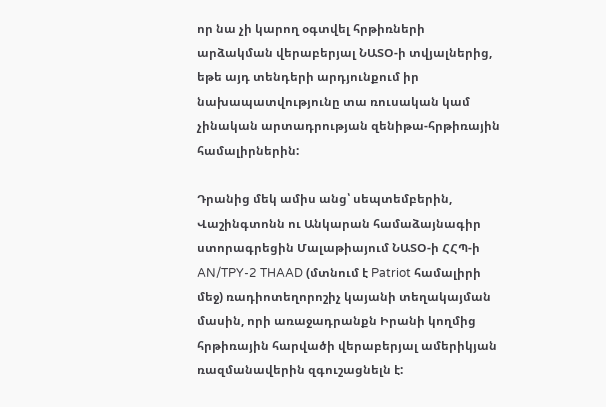որ նա չի կարող օգտվել հրթիռների արձակման վերաբերյալ ՆԱՏՕ-ի տվյալներից, եթե այդ տենդերի արդյունքում իր նախապատվությունը տա ռուսական կամ չինական արտադրության զենիթա-հրթիռային համալիրներին:

Դրանից մեկ ամիս անց՝ սեպտեմբերին, Վաշինգտոնն ու Անկարան համաձայնագիր ստորագրեցին Մալաթիայում ՆԱՏՕ-ի ՀՀՊ-ի AN/TPY-2 THAAD (մտնում է Patriot համալիրի մեջ) ռադիոտեղորոշիչ կայանի տեղակայման մասին, որի առաջադրանքն Իրանի կողմից հրթիռային հարվածի վերաբերյալ ամերիկյան ռազմանավերին զգուշացնելն է: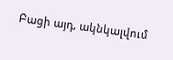Բացի այդ, ակնկալվում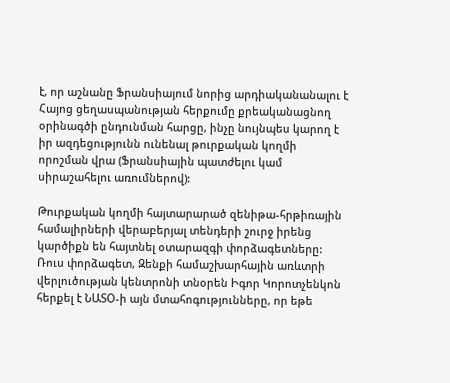է, որ աշնանը Ֆրանսիայում նորից արդիականանալու է Հայոց ցեղասպանության հերքումը քրեականացնող օրինագծի ընդունման հարցը, ինչը նույնպես կարող է իր ազդեցությունն ունենալ թուրքական կողմի որոշման վրա (Ֆրանսիային պատժելու կամ սիրաշահելու առումներով):

Թուրքական կողմի հայտարարած զենիթա-հրթիռային համալիրների վերաբերյալ տենդերի շուրջ իրենց կարծիքն են հայտնել օտարազգի փորձագետները: Ռուս փորձագետ, Զենքի համաշխարհային առևտրի վերլուծության կենտրոնի տնօրեն Իգոր Կորոտչենկոն հերքել է ՆԱՏՕ-ի այն մտահոգությունները, որ եթե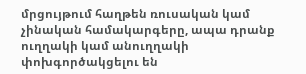մրցույթում հաղթեն ռուսական կամ չինական համակարգերը, ապա դրանք ուղղակի կամ անուղղակի փոխգործակցելու են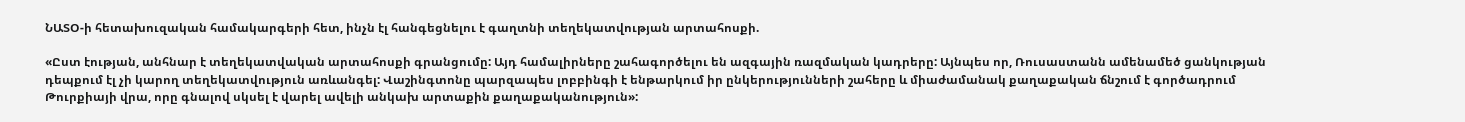ՆԱՏՕ-ի հետախուզական համակարգերի հետ, ինչն էլ հանգեցնելու է գաղտնի տեղեկատվության արտահոսքի.

«Ըստ էության, անհնար է տեղեկատվական արտահոսքի գրանցումը: Այդ համալիրները շահագործելու են ազգային ռազմական կադրերը: Այնպես որ, Ռուսաստանն ամենամեծ ցանկության դեպքում էլ չի կարող տեղեկատվություն առևանգել: Վաշինգտոնը պարզապես լոբբինգի է ենթարկում իր ընկերությունների շահերը և միաժամանակ քաղաքական ճնշում է գործադրում Թուրքիայի վրա, որը գնալով սկսել է վարել ավելի անկախ արտաքին քաղաքականություն»: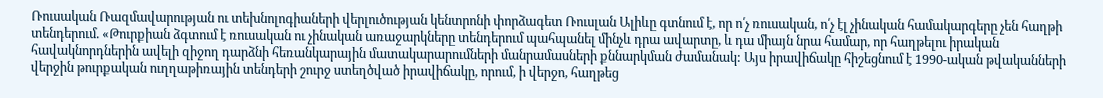Ռուսական Ռազմավարության ու տեխնոլոգիաների վերլուծության կենտրոնի փորձագետ Ռուսլան Ալիևը գտնում է, որ ո՛չ ռուսական, ո՛չ էլ չինական համակարգերը չեն հաղթի տենդերում. «Թուրքիան ձգտում է ռուսական ու չինական առաջարկները տենդերում պահպանել մինչև դրա ավարտը, և դա միայն նրա համար, որ հաղթելու իրական հավակնորդներին ավելի զիջող դարձնի հեռանկարային մատակարարումների մանրամասների քննարկման ժամանակ: Այս իրավիճակը հիշեցնում է 1990-ական թվականների վերջին թուրքական ուղղաթիռային տենդերի շուրջ ստեղծված իրավիճակը, որում, ի վերջո, հաղթեց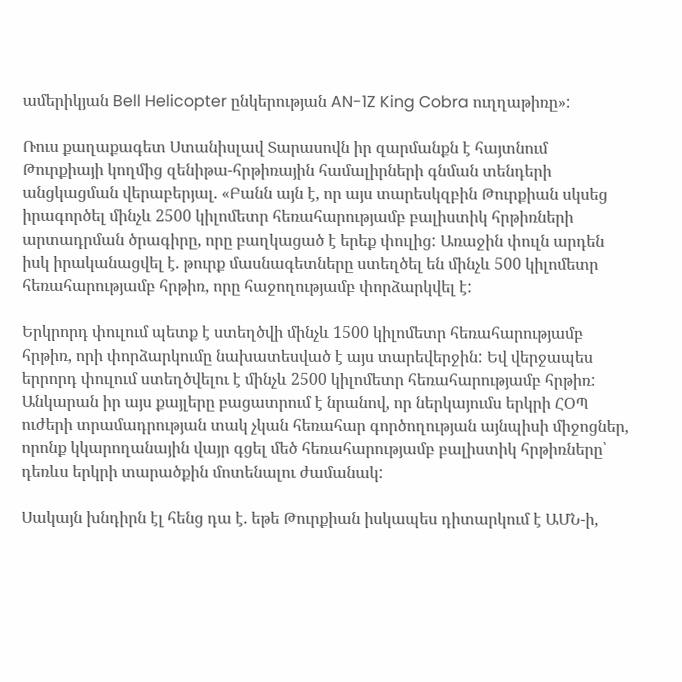ամերիկյան Bell Helicopter ընկերության AN-1Z King Cobra ուղղաթիռը»:

Ռուս քաղաքագետ Ստանիսլավ Տարասովն իր զարմանքն է հայտնում Թուրքիայի կողմից զենիթա-հրթիռային համալիրների գնման տենդերի անցկացման վերաբերյալ. «Բանն այն է, որ այս տարեսկզբին Թուրքիան սկսեց իրագործել մինչև 2500 կիլոմետր հեռահարությամբ բալիստիկ հրթիռների արտադրման ծրագիրը, որը բաղկացած է երեք փուլից: Առաջին փուլն արդեն իսկ իրականացվել է. թուրք մասնագետները ստեղծել են մինչև 500 կիլոմետր հեռահարությամբ հրթիռ, որը հաջողությամբ փորձարկվել է:

Երկրորդ փուլում պետք է ստեղծվի մինչև 1500 կիլոմետր հեռահարությամբ հրթիռ, որի փորձարկումը նախատեսված է այս տարեվերջին: Եվ վերջապես երրորդ փուլում ստեղծվելու է մինչև 2500 կիլոմետր հեռահարությամբ հրթիռ: Անկարան իր այս քայլերը բացատրում է նրանով, որ ներկայումս երկրի ՀՕՊ ուժերի տրամադրության տակ չկան հեռահար գործողության այնպիսի միջոցներ, որոնք կկարողանային վայր գցել մեծ հեռահարությամբ բալիստիկ հրթիռները՝ դեռևս երկրի տարածքին մոտենալու ժամանակ:

Սակայն խնդիրն էլ հենց դա է. եթե Թուրքիան իսկապես դիտարկում է ԱՄՆ-ի,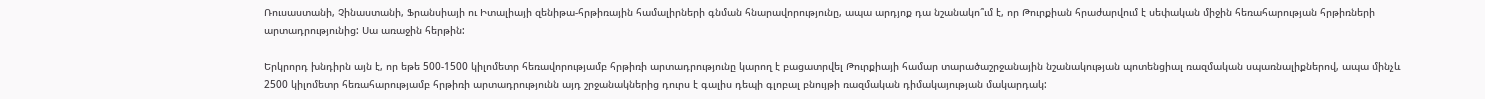Ռուսաստանի, Չինաստանի, Ֆրանսիայի ու Իտալիայի զենիթա-հրթիռային համալիրների գնման հնարավորությունը, ապա արդյոք դա նշանակո՞ւմ է, որ Թուրքիան հրաժարվում է սեփական միջին հեռահարության հրթիռների արտադրությունից: Սա առաջին հերթին:

Երկրորդ խնդիրն այն է, որ եթե 500-1500 կիլոմետր հեռավորությամբ հրթիռի արտադրությունը կարող է բացատրվել Թուրքիայի համար տարածաշրջանային նշանակության պոտենցիալ ռազմական սպառնալիքներով, ապա մինչև 2500 կիլոմետր հեռահարությամբ հրթիռի արտադրությունն այդ շրջանակներից դուրս է գալիս դեպի գլոբալ բնույթի ռազմական դիմակայության մակարդակ: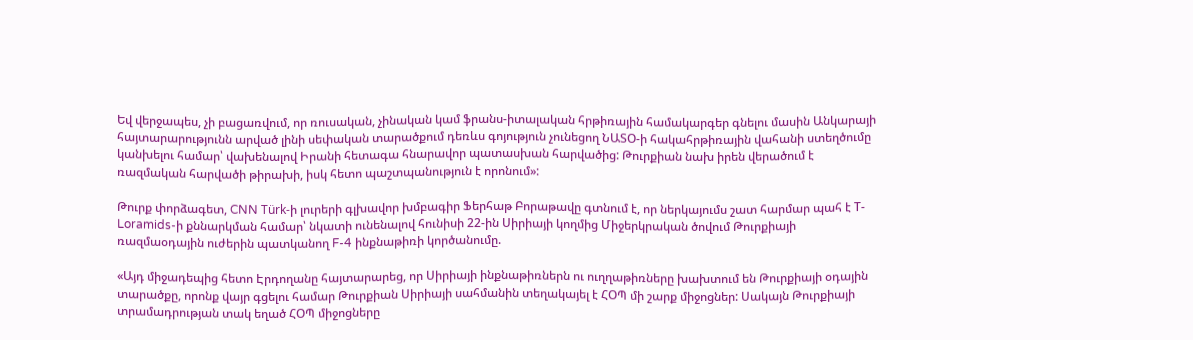Եվ վերջապես, չի բացառվում, որ ռուսական, չինական կամ ֆրանս-իտալական հրթիռային համակարգեր գնելու մասին Անկարայի հայտարարությունն արված լինի սեփական տարածքում դեռևս գոյություն չունեցող ՆԱՏՕ-ի հակահրթիռային վահանի ստեղծումը կանխելու համար՝ վախենալով Իրանի հետագա հնարավոր պատասխան հարվածից: Թուրքիան նախ իրեն վերածում է ռազմական հարվածի թիրախի, իսկ հետո պաշտպանություն է որոնում»:

Թուրք փորձագետ, CNN Türk-ի լուրերի գլխավոր խմբագիր Ֆերհաթ Բորաթավը գտնում է, որ ներկայումս շատ հարմար պահ է Т-Loramids-ի քննարկման համար՝ նկատի ունենալով հունիսի 22-ին Սիրիայի կողմից Միջերկրական ծովում Թուրքիայի ռազմաօդային ուժերին պատկանող F-4 ինքնաթիռի կործանումը.

«Այդ միջադեպից հետո Էրդողանը հայտարարեց, որ Սիրիայի ինքնաթիռներն ու ուղղաթիռները խախտում են Թուրքիայի օդային տարածքը, որոնք վայր գցելու համար Թուրքիան Սիրիայի սահմանին տեղակայել է ՀՕՊ մի շարք միջոցներ: Սակայն Թուրքիայի տրամադրության տակ եղած ՀՕՊ միջոցները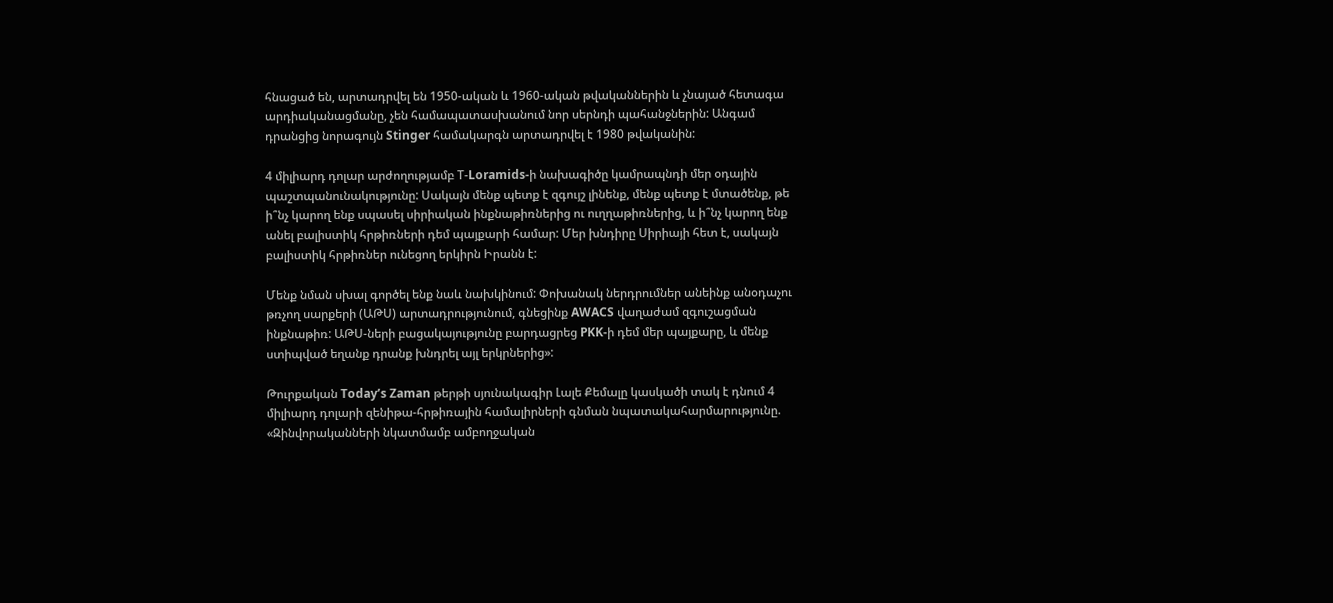հնացած են, արտադրվել են 1950-ական և 1960-ական թվականներին և չնայած հետագա արդիականացմանը, չեն համապատասխանում նոր սերնդի պահանջներին: Անգամ դրանցից նորագույն Stinger համակարգն արտադրվել է 1980 թվականին:

4 միլիարդ դոլար արժողությամբ Т-Loramids-ի նախագիծը կամրապնդի մեր օդային պաշտպանունակությունը: Սակայն մենք պետք է զգույշ լինենք, մենք պետք է մտածենք, թե ի՞նչ կարող ենք սպասել սիրիական ինքնաթիռներից ու ուղղաթիռներից, և ի՞նչ կարող ենք անել բալիստիկ հրթիռների դեմ պայքարի համար: Մեր խնդիրը Սիրիայի հետ է, սակայն բալիստիկ հրթիռներ ունեցող երկիրն Իրանն է:

Մենք նման սխալ գործել ենք նաև նախկինում: Փոխանակ ներդրումներ անեինք անօդաչու թռչող սարքերի (ԱԹՍ) արտադրությունում, գնեցինք AWACS վաղաժամ զգուշացման ինքնաթիռ: ԱԹՍ-ների բացակայությունը բարդացրեց PKK-ի դեմ մեր պայքարը, և մենք ստիպված եղանք դրանք խնդրել այլ երկրներից»:

Թուրքական Today’s Zaman թերթի սյունակագիր Լալե Քեմալը կասկածի տակ է դնում 4 միլիարդ դոլարի զենիթա-հրթիռային համալիրների գնման նպատակահարմարությունը. «Զինվորականների նկատմամբ ամբողջական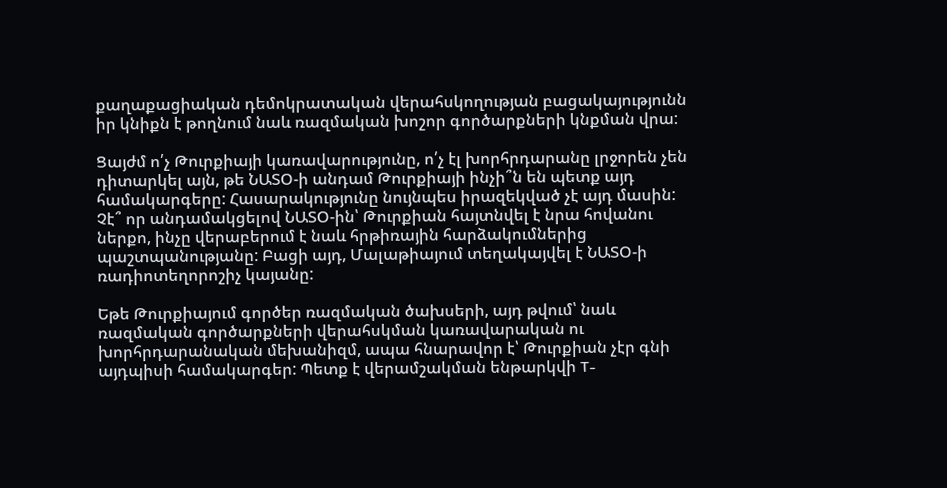քաղաքացիական դեմոկրատական վերահսկողության բացակայությունն իր կնիքն է թողնում նաև ռազմական խոշոր գործարքների կնքման վրա:

Ցայժմ ո՛չ Թուրքիայի կառավարությունը, ո՛չ էլ խորհրդարանը լրջորեն չեն դիտարկել այն, թե ՆԱՏՕ-ի անդամ Թուրքիայի ինչի՞ն են պետք այդ համակարգերը: Հասարակությունը նույնպես իրազեկված չէ այդ մասին: Չէ՞ որ անդամակցելով ՆԱՏՕ-ին՝ Թուրքիան հայտնվել է նրա հովանու ներքո, ինչը վերաբերում է նաև հրթիռային հարձակումներից պաշտպանությանը: Բացի այդ, Մալաթիայում տեղակայվել է ՆԱՏՕ-ի ռադիոտեղորոշիչ կայանը:

Եթե Թուրքիայում գործեր ռազմական ծախսերի, այդ թվում՝ նաև ռազմական գործարքների վերահսկման կառավարական ու խորհրդարանական մեխանիզմ, ապա հնարավոր է՝ Թուրքիան չէր գնի այդպիսի համակարգեր: Պետք է վերամշակման ենթարկվի T-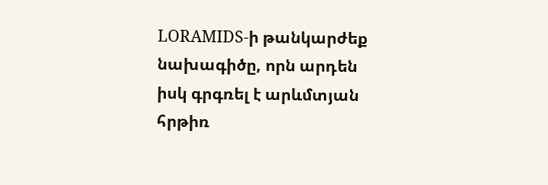LORAMIDS-ի թանկարժեք նախագիծը, որն արդեն իսկ գրգռել է արևմտյան հրթիռ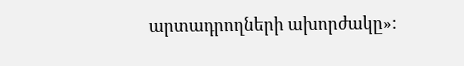արտադրողների ախորժակը»: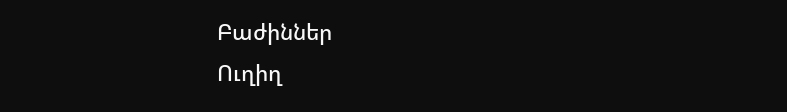Բաժիններ
Ուղիղ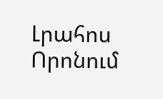Լրահոս
Որոնում